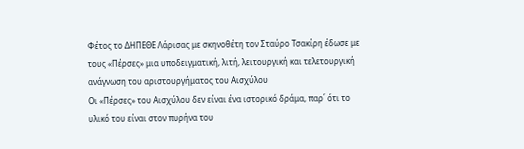Φέτος το ΔΗΠΕΘΕ Λάρισας με σκηνοθέτη τον Σταύρο Τσακίρη έδωσε με τους «Πέρσες» μια υποδειγματική, λιτή, λειτουργική και τελετουργική ανάγνωση του αριστουργήματος του Αισχύλου
Oι «Πέρσες» του Αισχύλου δεν είναι ένα ιστορικό δράμα, παρ΄ ότι το υλικό του είναι στον πυρήνα του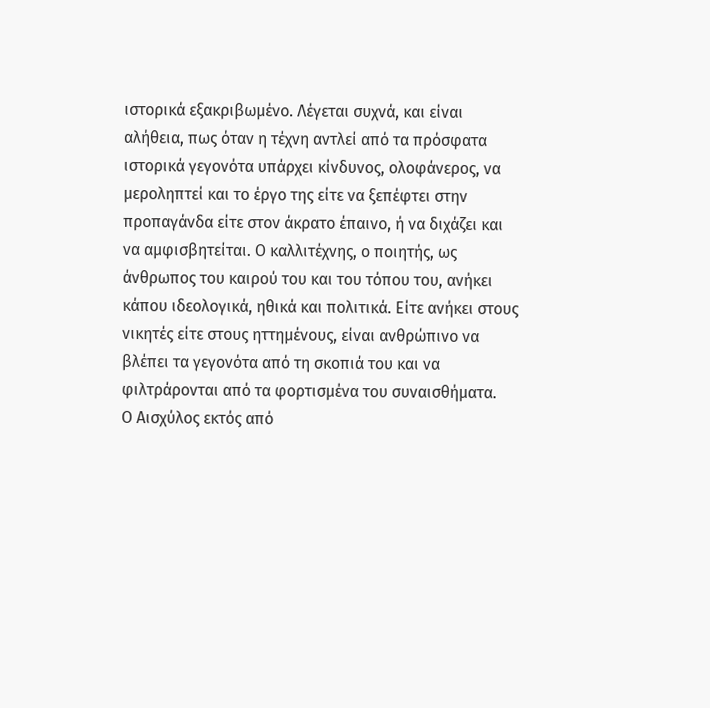ιστορικά εξακριβωμένο. Λέγεται συχνά, και είναι αλήθεια, πως όταν η τέχνη αντλεί από τα πρόσφατα ιστορικά γεγονότα υπάρχει κίνδυνος, ολοφάνερος, να μεροληπτεί και το έργο της είτε να ξεπέφτει στην προπαγάνδα είτε στον άκρατο έπαινο, ή να διχάζει και να αμφισβητείται. Ο καλλιτέχνης, ο ποιητής, ως άνθρωπος του καιρού του και του τόπου του, ανήκει κάπου ιδεολογικά, ηθικά και πολιτικά. Είτε ανήκει στους νικητές είτε στους ηττημένους, είναι ανθρώπινο να βλέπει τα γεγονότα από τη σκοπιά του και να φιλτράρονται από τα φορτισμένα του συναισθήματα.
Ο Αισχύλος εκτός από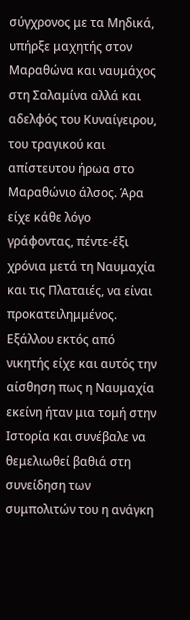σύγχρονος με τα Μηδικά, υπήρξε μαχητής στον Μαραθώνα και ναυμάχος στη Σαλαμίνα αλλά και αδελφός του Κυναίγειρου, του τραγικού και απίστευτου ήρωα στο Μαραθώνιο άλσος. Άρα είχε κάθε λόγο γράφοντας, πέντε-έξι χρόνια μετά τη Ναυμαχία και τις Πλαταιές, να είναι προκατειλημμένος. Εξάλλου εκτός από νικητής είχε και αυτός την αίσθηση πως η Ναυμαχία εκείνη ήταν μια τομή στην Ιστορία και συνέβαλε να θεμελιωθεί βαθιά στη συνείδηση των συμπολιτών του η ανάγκη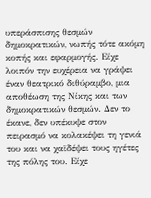υπεράσπισης θεσμών δημοκρατικών, νωπής τότε ακόμη κοπής και εφαρμογής. Είχε λοιπόν την ευχέρεια να γράψει έναν θεατρικό διθύραμβο, μια αποθέωση της Νίκης και των δημοκρατικών θεσμών. Δεν το έκανε, δεν υπέκυψε στον πειρασμό να κολακέψει τη γενιά του και να χαϊδέψει τους ηγέτες της πόλης του. Είχε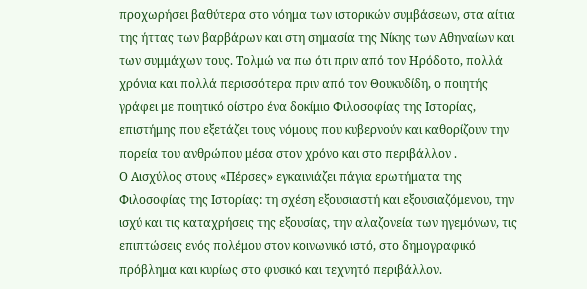προχωρήσει βαθύτερα στο νόημα των ιστορικών συμβάσεων, στα αίτια της ήττας των βαρβάρων και στη σημασία της Νίκης των Αθηναίων και των συμμάχων τους. Τολμώ να πω ότι πριν από τον Ηρόδοτο, πολλά χρόνια και πολλά περισσότερα πριν από τον Θουκυδίδη, ο ποιητής γράφει με ποιητικό οίστρο ένα δοκίμιο Φιλοσοφίας της Ιστορίας, επιστήμης που εξετάζει τους νόμους που κυβερνούν και καθορίζουν την πορεία του ανθρώπου μέσα στον χρόνο και στο περιβάλλον .
Ο Αισχύλος στους «Πέρσες» εγκαινιάζει πάγια ερωτήματα της Φιλοσοφίας της Ιστορίας: τη σχέση εξουσιαστή και εξουσιαζόμενου, την ισχύ και τις καταχρήσεις της εξουσίας, την αλαζονεία των ηγεμόνων, τις επιπτώσεις ενός πολέμου στον κοινωνικό ιστό, στο δημογραφικό πρόβλημα και κυρίως στο φυσικό και τεχνητό περιβάλλον.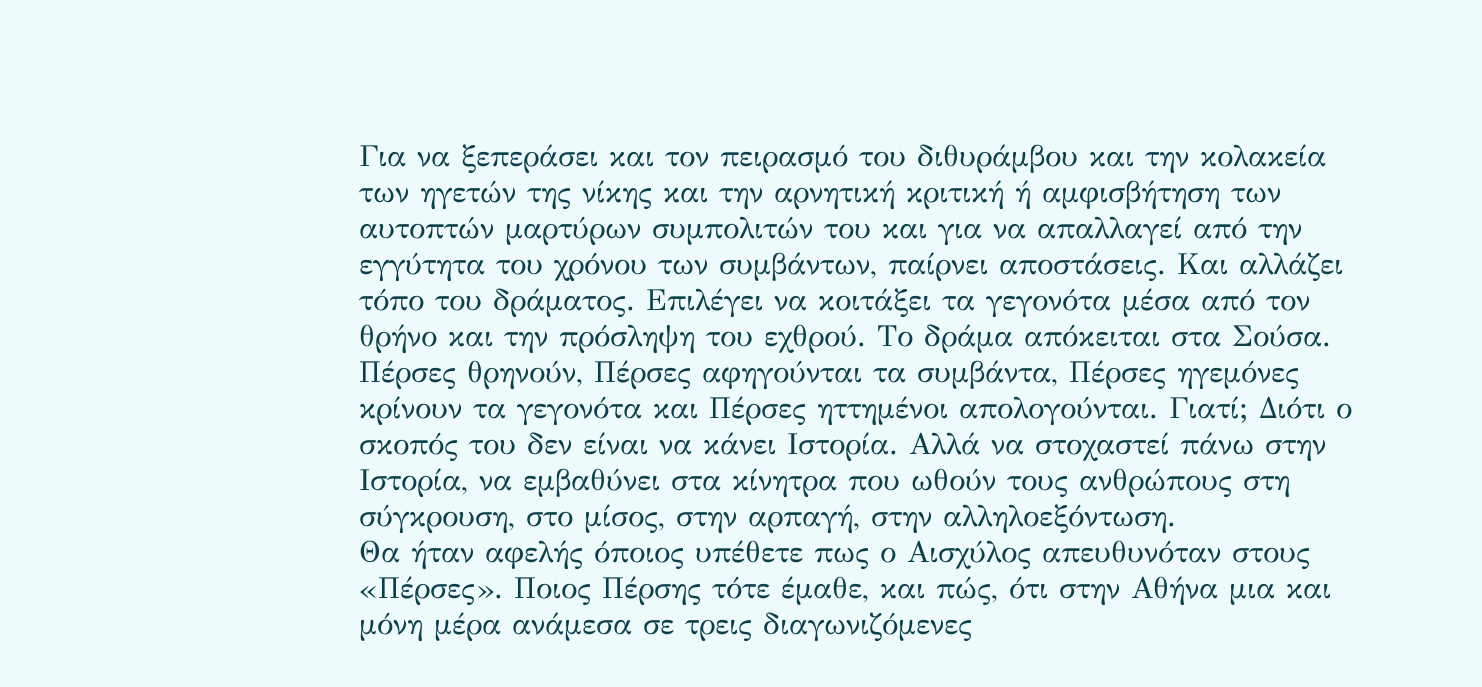Για να ξεπεράσει και τον πειρασμό του διθυράμβου και την κολακεία των ηγετών της νίκης και την αρνητική κριτική ή αμφισβήτηση των αυτοπτών μαρτύρων συμπολιτών του και για να απαλλαγεί από την εγγύτητα του χρόνου των συμβάντων, παίρνει αποστάσεις. Και αλλάζει τόπο του δράματος. Επιλέγει να κοιτάξει τα γεγονότα μέσα από τον θρήνο και την πρόσληψη του εχθρού. Το δράμα απόκειται στα Σούσα. Πέρσες θρηνούν, Πέρσες αφηγούνται τα συμβάντα, Πέρσες ηγεμόνες κρίνουν τα γεγονότα και Πέρσες ηττημένοι απολογούνται. Γιατί; Διότι ο σκοπός του δεν είναι να κάνει Ιστορία. Αλλά να στοχαστεί πάνω στην Ιστορία, να εμβαθύνει στα κίνητρα που ωθούν τους ανθρώπους στη σύγκρουση, στο μίσος, στην αρπαγή, στην αλληλοεξόντωση.
Θα ήταν αφελής όποιος υπέθετε πως ο Αισχύλος απευθυνόταν στους «Πέρσες». Ποιος Πέρσης τότε έμαθε, και πώς, ότι στην Αθήνα μια και μόνη μέρα ανάμεσα σε τρεις διαγωνιζόμενες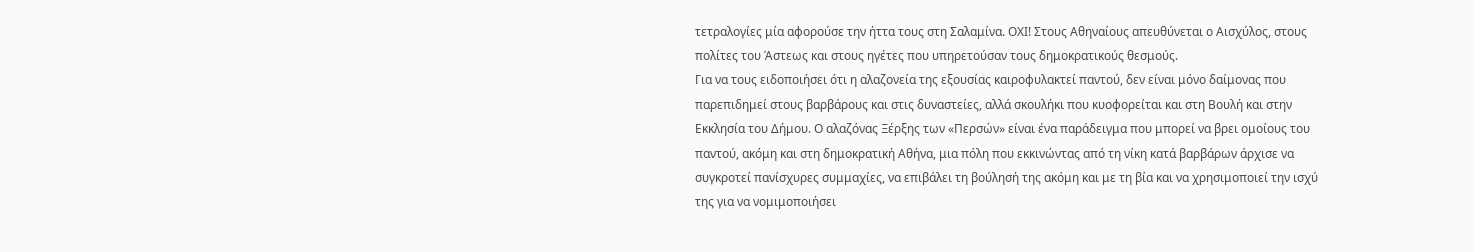τετραλογίες μία αφορούσε την ήττα τους στη Σαλαμίνα. ΟΧΙ! Στους Αθηναίους απευθύνεται ο Αισχύλος, στους πολίτες του Άστεως και στους ηγέτες που υπηρετούσαν τους δημοκρατικούς θεσμούς.
Για να τους ειδοποιήσει ότι η αλαζονεία της εξουσίας καιροφυλακτεί παντού, δεν είναι μόνο δαίμονας που παρεπιδημεί στους βαρβάρους και στις δυναστείες, αλλά σκουλήκι που κυοφορείται και στη Βουλή και στην Εκκλησία του Δήμου. Ο αλαζόνας Ξέρξης των «Περσών» είναι ένα παράδειγμα που μπορεί να βρει ομοίους του παντού, ακόμη και στη δημοκρατική Αθήνα, μια πόλη που εκκινώντας από τη νίκη κατά βαρβάρων άρχισε να συγκροτεί πανίσχυρες συμμαχίες, να επιβάλει τη βούλησή της ακόμη και με τη βία και να χρησιμοποιεί την ισχύ της για να νομιμοποιήσει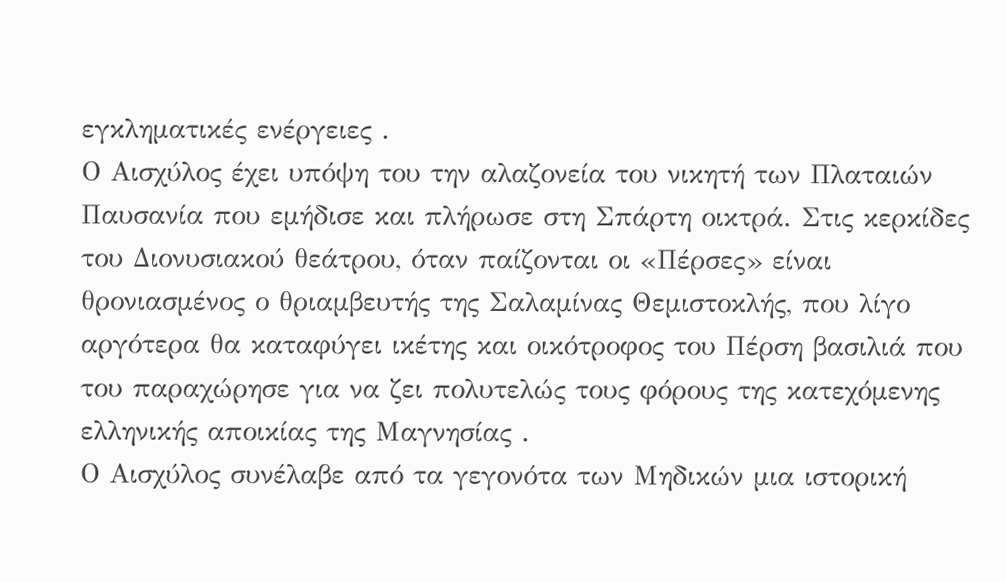εγκληματικές ενέργειες .
Ο Αισχύλος έχει υπόψη του την αλαζονεία του νικητή των Πλαταιών Παυσανία που εμήδισε και πλήρωσε στη Σπάρτη οικτρά. Στις κερκίδες του Διονυσιακού θεάτρου, όταν παίζονται οι «Πέρσες» είναι θρονιασμένος ο θριαμβευτής της Σαλαμίνας Θεμιστοκλής, που λίγο αργότερα θα καταφύγει ικέτης και οικότροφος του Πέρση βασιλιά που του παραχώρησε για να ζει πολυτελώς τους φόρους της κατεχόμενης ελληνικής αποικίας της Μαγνησίας .
Ο Αισχύλος συνέλαβε από τα γεγονότα των Μηδικών μια ιστορική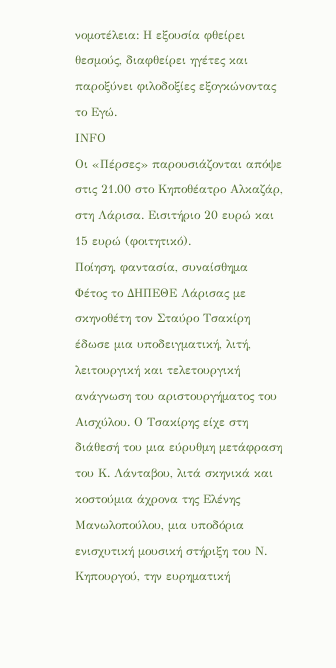νομοτέλεια: Η εξουσία φθείρει θεσμούς, διαφθείρει ηγέτες και παροξύνει φιλοδοξίες εξογκώνοντας το Εγώ.
ΙΝFΟ
Οι «Πέρσες» παρουσιάζονται απόψε στις 21.00 στο Κηποθέατρο Αλκαζάρ, στη Λάρισα. Εισιτήριο 20 ευρώ και 15 ευρώ (φοιτητικό).
Ποίηση, φαντασία, συναίσθημα
Φέτος το ΔΗΠΕΘΕ Λάρισας με σκηνοθέτη τον Σταύρο Τσακίρη έδωσε μια υποδειγματική, λιτή, λειτουργική και τελετουργική ανάγνωση του αριστουργήματος του Αισχύλου. Ο Τσακίρης είχε στη διάθεσή του μια εύρυθμη μετάφραση του Κ. Λάνταβου, λιτά σκηνικά και κοστούμια άχρονα της Ελένης Μανωλοπούλου, μια υποδόρια ενισχυτική μουσική στήριξη του Ν. Κηπουργού, την ευρηματική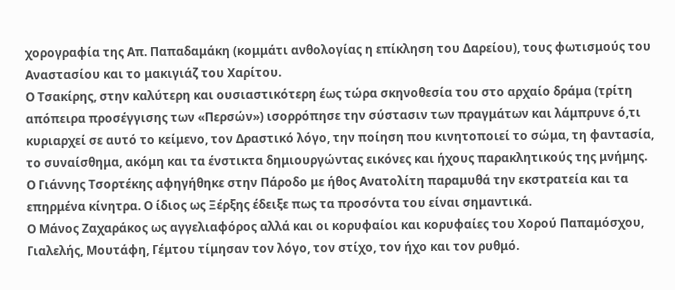χορογραφία της Απ. Παπαδαμάκη (κομμάτι ανθολογίας η επίκληση του Δαρείου), τους φωτισμούς του Αναστασίου και το μακιγιάζ του Χαρίτου.
Ο Τσακίρης, στην καλύτερη και ουσιαστικότερη έως τώρα σκηνοθεσία του στο αρχαίο δράμα (τρίτη απόπειρα προσέγγισης των «Περσών») ισορρόπησε την σύστασιν των πραγμάτων και λάμπρυνε ό,τι κυριαρχεί σε αυτό το κείμενο, τον Δραστικό λόγο, την ποίηση που κινητοποιεί το σώμα, τη φαντασία, το συναίσθημα, ακόμη και τα ένστικτα δημιουργώντας εικόνες και ήχους παρακλητικούς της μνήμης.
Ο Γιάννης Τσορτέκης αφηγήθηκε στην Πάροδο με ήθος Ανατολίτη παραμυθά την εκστρατεία και τα επηρμένα κίνητρα. Ο ίδιος ως Ξέρξης έδειξε πως τα προσόντα του είναι σημαντικά.
Ο Μάνος Ζαχαράκος ως αγγελιαφόρος αλλά και οι κορυφαίοι και κορυφαίες του Χορού Παπαμόσχου, Γιαλελής, Μουτάφη, Γέμτου τίμησαν τον λόγο, τον στίχο, τον ήχο και τον ρυθμό.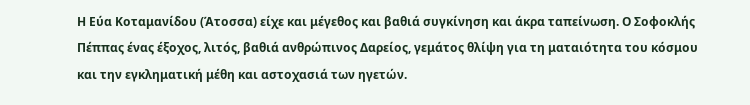Η Εύα Κοταμανίδου (Άτοσσα) είχε και μέγεθος και βαθιά συγκίνηση και άκρα ταπείνωση. Ο Σοφοκλής Πέππας ένας έξοχος, λιτός, βαθιά ανθρώπινος Δαρείος, γεμάτος θλίψη για τη ματαιότητα του κόσμου και την εγκληματική μέθη και αστοχασιά των ηγετών.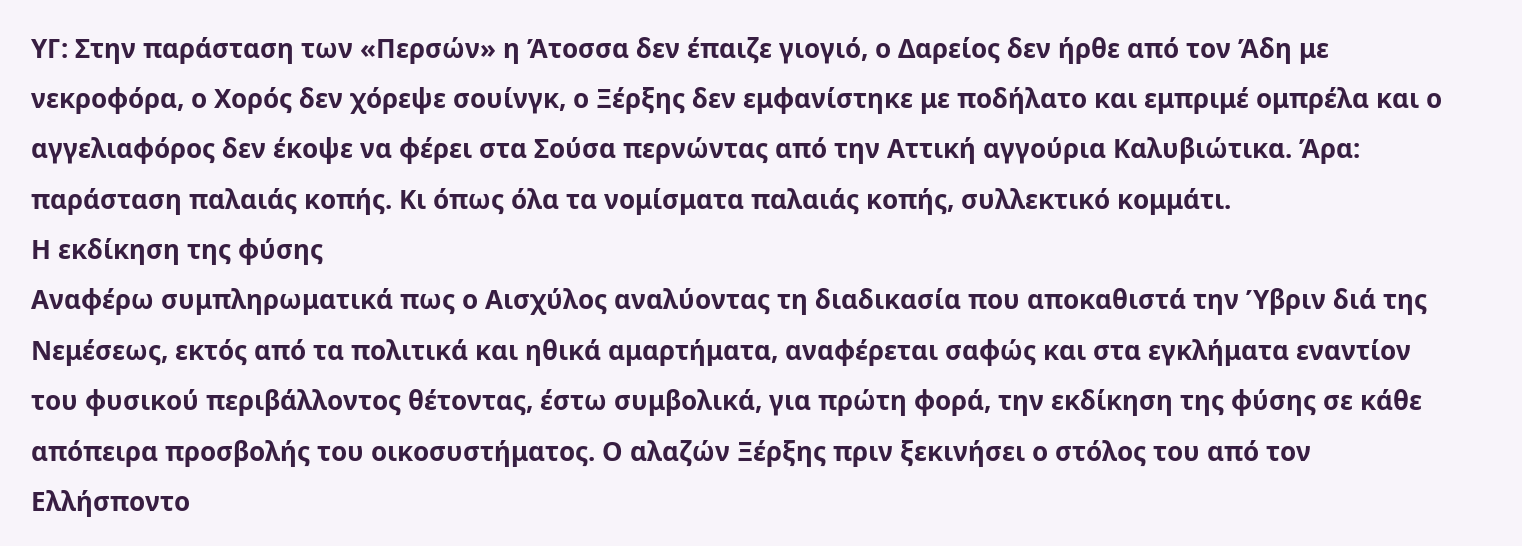ΥΓ: Στην παράσταση των «Περσών» η Άτοσσα δεν έπαιζε γιογιό, ο Δαρείος δεν ήρθε από τον Άδη με νεκροφόρα, ο Χορός δεν χόρεψε σουίνγκ, ο Ξέρξης δεν εμφανίστηκε με ποδήλατο και εμπριμέ ομπρέλα και ο αγγελιαφόρος δεν έκοψε να φέρει στα Σούσα περνώντας από την Αττική αγγούρια Καλυβιώτικα. Άρα: παράσταση παλαιάς κοπής. Κι όπως όλα τα νομίσματα παλαιάς κοπής, συλλεκτικό κομμάτι.
Η εκδίκηση της φύσης
Αναφέρω συμπληρωματικά πως ο Αισχύλος αναλύοντας τη διαδικασία που αποκαθιστά την Ύβριν διά της Νεμέσεως, εκτός από τα πολιτικά και ηθικά αμαρτήματα, αναφέρεται σαφώς και στα εγκλήματα εναντίον του φυσικού περιβάλλοντος θέτοντας, έστω συμβολικά, για πρώτη φορά, την εκδίκηση της φύσης σε κάθε απόπειρα προσβολής του οικοσυστήματος. Ο αλαζών Ξέρξης πριν ξεκινήσει ο στόλος του από τον Ελλήσποντο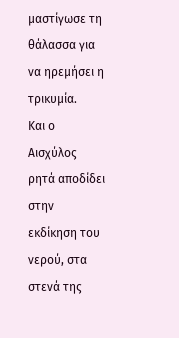μαστίγωσε τη θάλασσα για να ηρεμήσει η τρικυμία.
Και ο Αισχύλος ρητά αποδίδει στην εκδίκηση του νερού, στα στενά της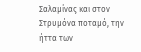Σαλαμίνας και στον Στρυμόνα ποταμό, την ήττα των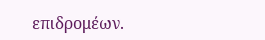επιδρομέων.